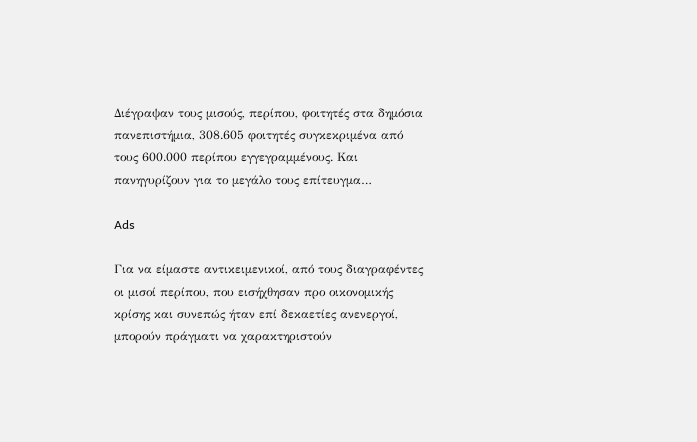Διέγραψαν τους μισούς, περίπου, φοιτητές στα δημόσια πανεπιστήμια, 308.605 φοιτητές συγκεκριμένα από τους 600.000 περίπου εγγεγραμμένους. Και πανηγυρίζουν για το μεγάλο τους επίτευγμα…

Ads

Για να είμαστε αντικειμενικοί, από τους διαγραφέντες οι μισοί περίπου, που εισήχθησαν προ οικονομικής κρίσης και συνεπώς ήταν επί δεκαετίες ανενεργοί, μπορούν πράγματι να χαρακτηριστούν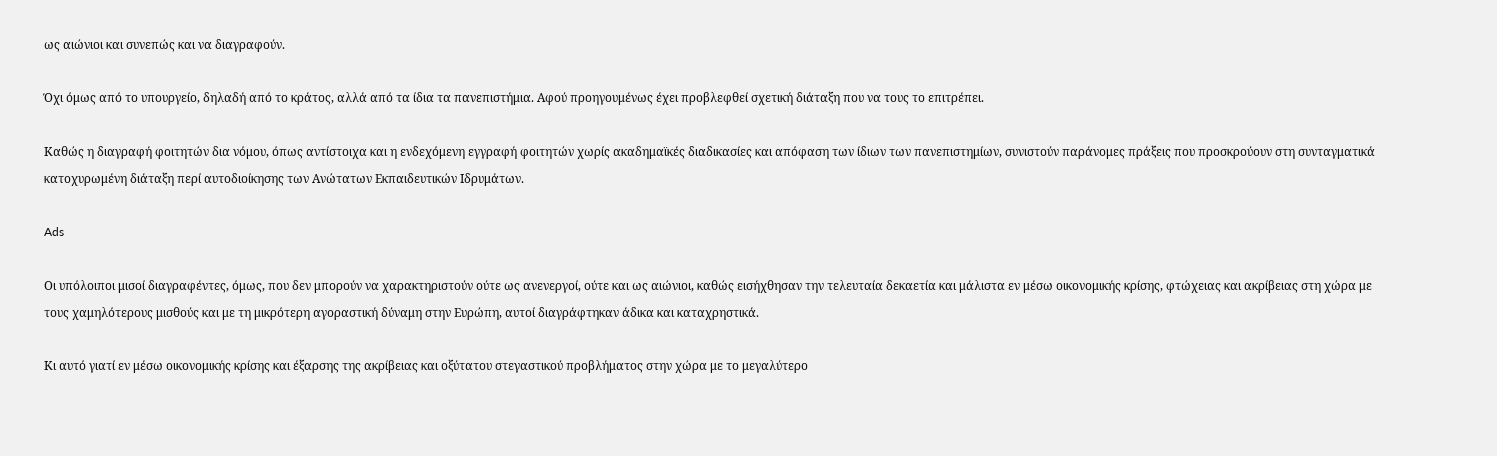ως αιώνιοι και συνεπώς και να διαγραφούν.

Όχι όμως από το υπουργείο, δηλαδή από το κράτος, αλλά από τα ίδια τα πανεπιστήμια. Αφού προηγουμένως έχει προβλεφθεί σχετική διάταξη που να τους το επιτρέπει.

Καθώς η διαγραφή φοιτητών δια νόμου, όπως αντίστοιχα και η ενδεχόμενη εγγραφή φοιτητών χωρίς ακαδημαϊκές διαδικασίες και απόφαση των ίδιων των πανεπιστημίων, συνιστούν παράνομες πράξεις που προσκρούουν στη συνταγματικά κατοχυρωμένη διάταξη περί αυτοδιοίκησης των Ανώτατων Εκπαιδευτικών Ιδρυμάτων.

Ads

Οι υπόλοιποι μισοί διαγραφέντες, όμως, που δεν μπορούν να χαρακτηριστούν ούτε ως ανενεργοί, ούτε και ως αιώνιοι, καθώς εισήχθησαν την τελευταία δεκαετία και μάλιστα εν μέσω οικονομικής κρίσης, φτώχειας και ακρίβειας στη χώρα με τους χαμηλότερους μισθούς και με τη μικρότερη αγοραστική δύναμη στην Ευρώπη, αυτοί διαγράφτηκαν άδικα και καταχρηστικά.

Κι αυτό γιατί εν μέσω οικονομικής κρίσης και έξαρσης της ακρίβειας και οξύτατου στεγαστικού προβλήματος στην χώρα με το μεγαλύτερο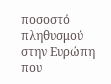ποσοστό πληθυσμού στην Ευρώπη που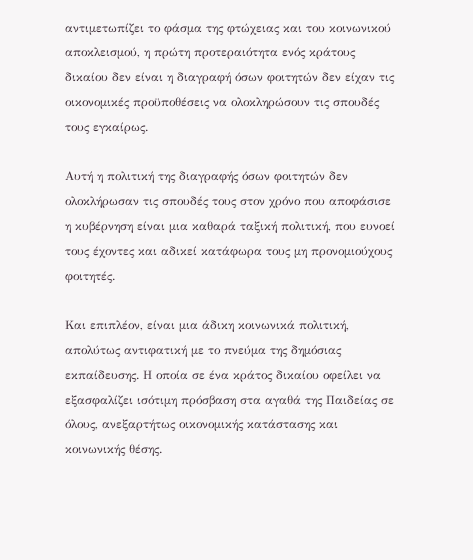αντιμετωπίζει το φάσμα της φτώχειας και του κοινωνικού αποκλεισμού, η πρώτη προτεραιότητα ενός κράτους δικαίου δεν είναι η διαγραφή όσων φοιτητών δεν είχαν τις οικονομικές προϋποθέσεις να ολοκληρώσουν τις σπουδές τους εγκαίρως.

Αυτή η πολιτική της διαγραφής όσων φοιτητών δεν ολοκλήρωσαν τις σπουδές τους στον χρόνο που αποφάσισε η κυβέρνηση είναι μια καθαρά ταξική πολιτική, που ευνοεί τους έχοντες και αδικεί κατάφωρα τους μη προνομιούχους φοιτητές.

Και επιπλέον, είναι μια άδικη κοινωνικά πολιτική, απολύτως αντιφατική με το πνεύμα της δημόσιας εκπαίδευσης. Η οποία σε ένα κράτος δικαίου οφείλει να εξασφαλίζει ισότιμη πρόσβαση στα αγαθά της Παιδείας σε όλους, ανεξαρτήτως οικονομικής κατάστασης και κοινωνικής θέσης.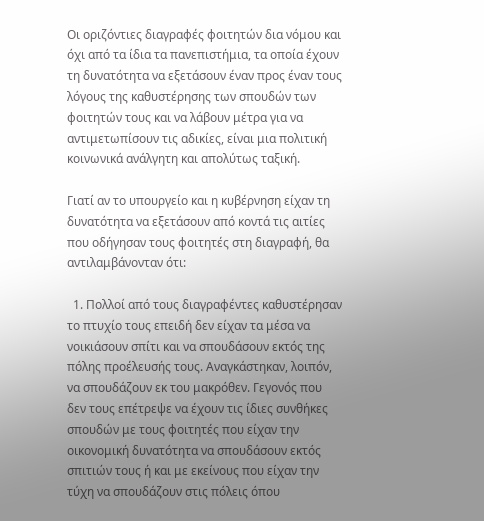Οι οριζόντιες διαγραφές φοιτητών δια νόμου και όχι από τα ίδια τα πανεπιστήμια, τα οποία έχουν τη δυνατότητα να εξετάσουν έναν προς έναν τους λόγους της καθυστέρησης των σπουδών των φοιτητών τους και να λάβουν μέτρα για να αντιμετωπίσουν τις αδικίες, είναι μια πολιτική κοινωνικά ανάλγητη και απολύτως ταξική.

Γιατί αν το υπουργείο και η κυβέρνηση είχαν τη δυνατότητα να εξετάσουν από κοντά τις αιτίες που οδήγησαν τους φοιτητές στη διαγραφή, θα αντιλαμβάνονταν ότι:

  1. Πολλοί από τους διαγραφέντες καθυστέρησαν το πτυχίο τους επειδή δεν είχαν τα μέσα να νοικιάσουν σπίτι και να σπουδάσουν εκτός της πόλης προέλευσής τους. Αναγκάστηκαν, λοιπόν, να σπουδάζουν εκ του μακρόθεν. Γεγονός που δεν τους επέτρεψε να έχουν τις ίδιες συνθήκες σπουδών με τους φοιτητές που είχαν την οικονομική δυνατότητα να σπουδάσουν εκτός σπιτιών τους ή και με εκείνους που είχαν την τύχη να σπουδάζουν στις πόλεις όπου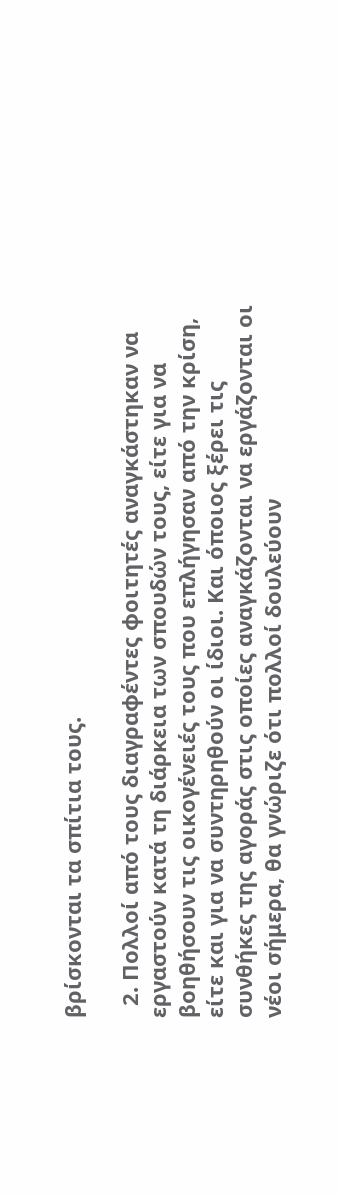βρίσκονται τα σπίτια τους.

  2. Πολλοί από τους διαγραφέντες φοιτητές αναγκάστηκαν να εργαστούν κατά τη διάρκεια των σπουδών τους, είτε για να βοηθήσουν τις οικογένειές τους που επλήγησαν από την κρίση, είτε και για να συντηρηθούν οι ίδιοι. Και όποιος ξέρει τις συνθήκες της αγοράς στις οποίες αναγκάζονται να εργάζονται οι νέοι σήμερα, θα γνώριζε ότι πολλοί δουλεύουν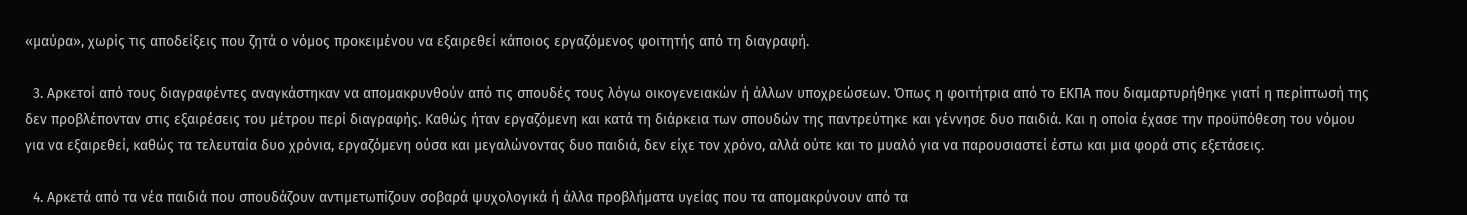«μαύρα», χωρίς τις αποδείξεις που ζητά ο νόμος προκειμένου να εξαιρεθεί κάποιος εργαζόμενος φοιτητής από τη διαγραφή.

  3. Αρκετοί από τους διαγραφέντες αναγκάστηκαν να απομακρυνθούν από τις σπουδές τους λόγω οικογενειακών ή άλλων υποχρεώσεων. Όπως η φοιτήτρια από το ΕΚΠΑ που διαμαρτυρήθηκε γιατί η περίπτωσή της δεν προβλέπονταν στις εξαιρέσεις του μέτρου περί διαγραφής. Καθώς ήταν εργαζόμενη και κατά τη διάρκεια των σπουδών της παντρεύτηκε και γέννησε δυο παιδιά. Και η οποία έχασε την προϋπόθεση του νόμου για να εξαιρεθεί, καθώς τα τελευταία δυο χρόνια, εργαζόμενη ούσα και μεγαλώνοντας δυο παιδιά, δεν είχε τον χρόνο, αλλά ούτε και το μυαλό για να παρουσιαστεί έστω και μια φορά στις εξετάσεις.

  4. Αρκετά από τα νέα παιδιά που σπουδάζουν αντιμετωπίζουν σοβαρά ψυχολογικά ή άλλα προβλήματα υγείας που τα απομακρύνουν από τα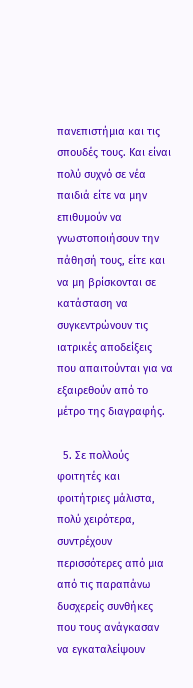πανεπιστήμια και τις σπουδές τους. Και είναι πολύ συχνό σε νέα παιδιά είτε να μην επιθυμούν να γνωστοποιήσουν την πάθησή τους, είτε και να μη βρίσκονται σε κατάσταση να συγκεντρώνουν τις ιατρικές αποδείξεις που απαιτούνται για να εξαιρεθούν από το μέτρο της διαγραφής.

  5. Σε πολλούς φοιτητές και φοιτήτριες μάλιστα, πολύ χειρότερα, συντρέχουν περισσότερες από μια από τις παραπάνω δυσχερείς συνθήκες που τους ανάγκασαν να εγκαταλείψουν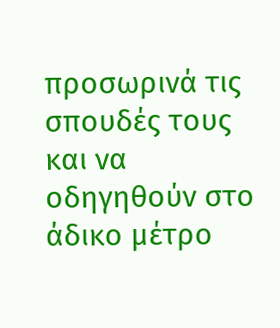προσωρινά τις σπουδές τους και να οδηγηθούν στο άδικο μέτρο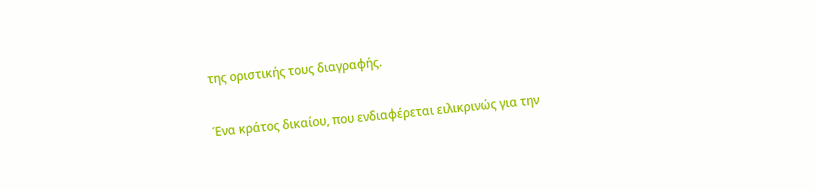της οριστικής τους διαγραφής.

Ένα κράτος δικαίου, που ενδιαφέρεται ειλικρινώς για την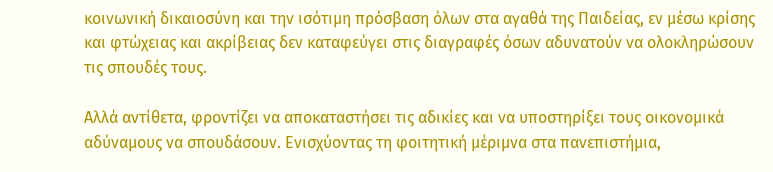κοινωνική δικαιοσύνη και την ισότιμη πρόσβαση όλων στα αγαθά της Παιδείας, εν μέσω κρίσης και φτώχειας και ακρίβειας δεν καταφεύγει στις διαγραφές όσων αδυνατούν να ολοκληρώσουν τις σπουδές τους.

Αλλά αντίθετα, φροντίζει να αποκαταστήσει τις αδικίες και να υποστηρίξει τους οικονομικά αδύναμους να σπουδάσουν. Ενισχύοντας τη φοιτητική μέριμνα στα πανεπιστήμια,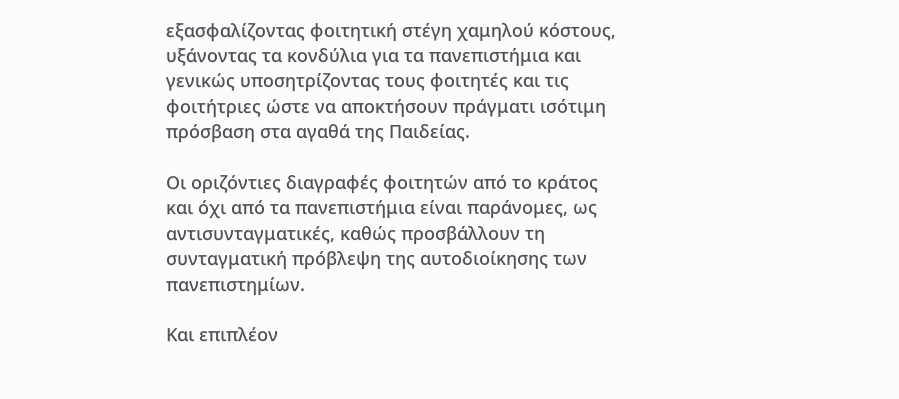εξασφαλίζοντας φοιτητική στέγη χαμηλού κόστους, υξάνοντας τα κονδύλια για τα πανεπιστήμια και γενικώς υποσητρίζοντας τους φοιτητές και τις φοιτήτριες ώστε να αποκτήσουν πράγματι ισότιμη πρόσβαση στα αγαθά της Παιδείας.

Οι οριζόντιες διαγραφές φοιτητών από το κράτος και όχι από τα πανεπιστήμια είναι παράνομες, ως αντισυνταγματικές, καθώς προσβάλλουν τη συνταγματική πρόβλεψη της αυτοδιοίκησης των πανεπιστημίων.

Και επιπλέον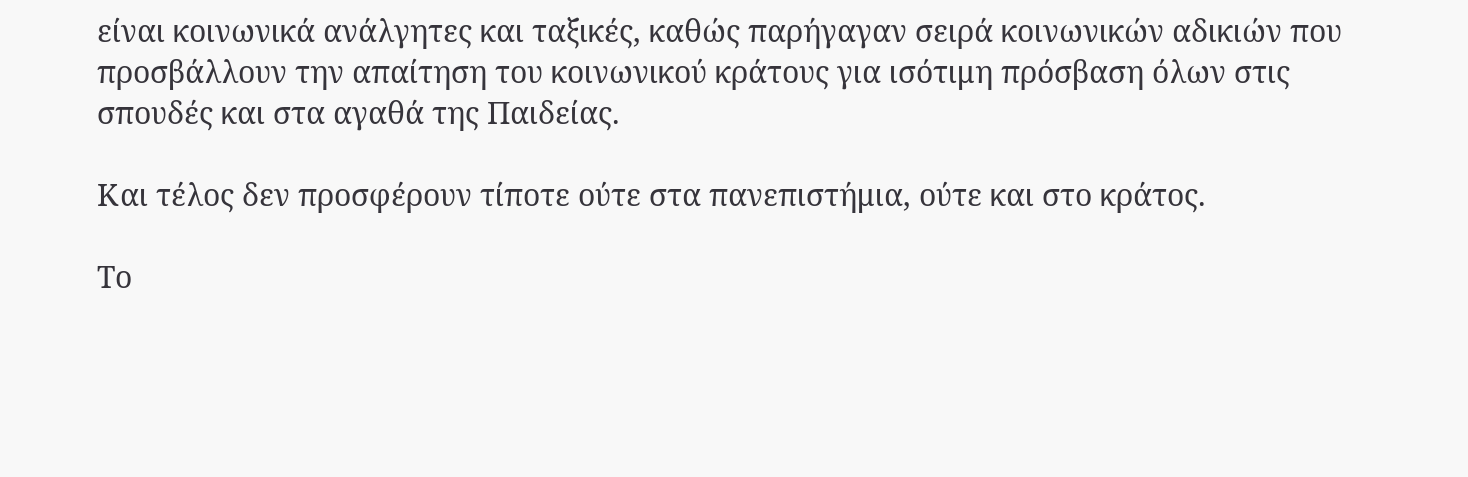είναι κοινωνικά ανάλγητες και ταξικές, καθώς παρήγαγαν σειρά κοινωνικών αδικιών που προσβάλλουν την απαίτηση του κοινωνικού κράτους για ισότιμη πρόσβαση όλων στις σπουδές και στα αγαθά της Παιδείας.

Και τέλος δεν προσφέρουν τίποτε ούτε στα πανεπιστήμια, ούτε και στο κράτος.

Το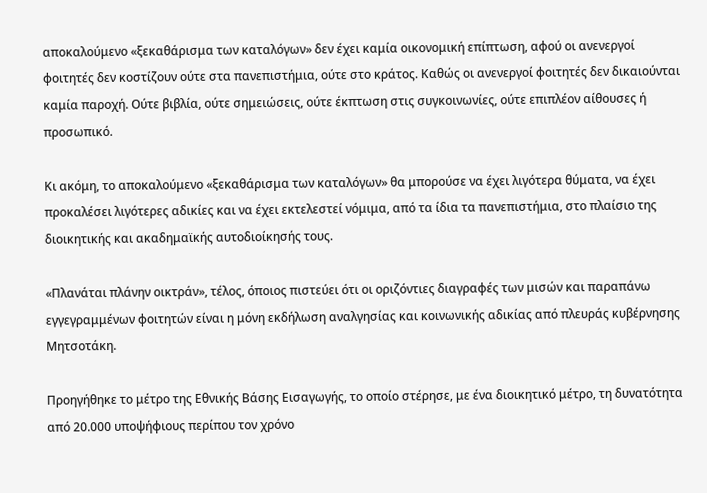αποκαλούμενο «ξεκαθάρισμα των καταλόγων» δεν έχει καμία οικονομική επίπτωση, αφού οι ανενεργοί φοιτητές δεν κοστίζουν ούτε στα πανεπιστήμια, ούτε στο κράτος. Καθώς οι ανενεργοί φοιτητές δεν δικαιούνται καμία παροχή. Ούτε βιβλία, ούτε σημειώσεις, ούτε έκπτωση στις συγκοινωνίες, ούτε επιπλέον αίθουσες ή προσωπικό.

Κι ακόμη, το αποκαλούμενο «ξεκαθάρισμα των καταλόγων» θα μπορούσε να έχει λιγότερα θύματα, να έχει προκαλέσει λιγότερες αδικίες και να έχει εκτελεστεί νόμιμα, από τα ίδια τα πανεπιστήμια, στο πλαίσιο της διοικητικής και ακαδημαϊκής αυτοδιοίκησής τους.

«Πλανάται πλάνην οικτράν», τέλος, όποιος πιστεύει ότι οι οριζόντιες διαγραφές των μισών και παραπάνω εγγεγραμμένων φοιτητών είναι η μόνη εκδήλωση αναλγησίας και κοινωνικής αδικίας από πλευράς κυβέρνησης Μητσοτάκη.

Προηγήθηκε το μέτρο της Εθνικής Βάσης Εισαγωγής, το οποίο στέρησε, με ένα διοικητικό μέτρο, τη δυνατότητα από 20.000 υποψήφιους περίπου τον χρόνο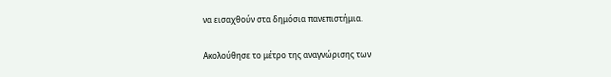να εισαχθούν στα δημόσια πανεπιστήμια.

Ακολούθησε το μέτρο της αναγνώρισης των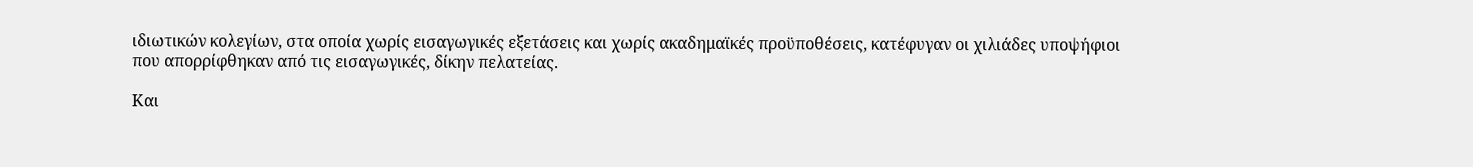ιδιωτικών κολεγίων, στα οποία χωρίς εισαγωγικές εξετάσεις και χωρίς ακαδημαϊκές προϋποθέσεις, κατέφυγαν οι χιλιάδες υποψήφιοι που απορρίφθηκαν από τις εισαγωγικές, δίκην πελατείας.

Και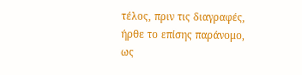τέλος, πριν τις διαγραφές, ήρθε το επίσης παράνομο, ως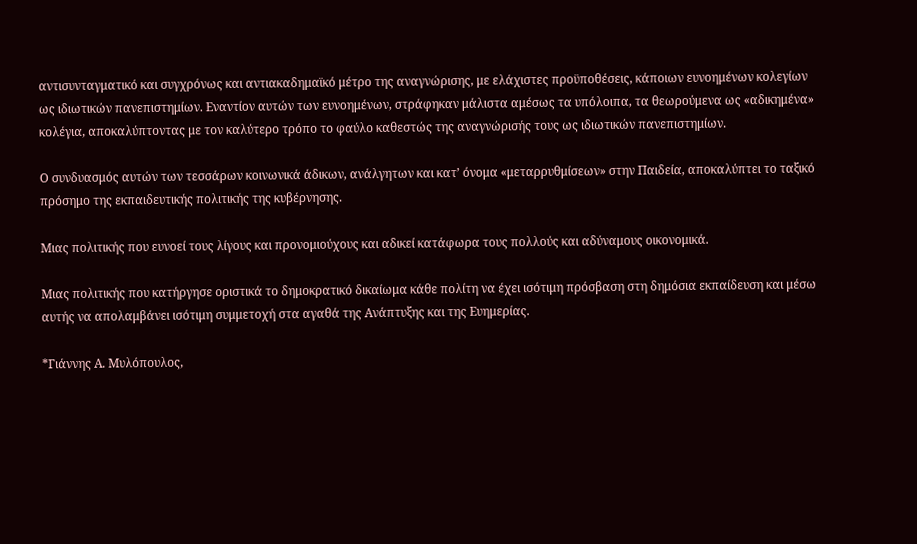αντισυνταγματικό και συγχρόνως και αντιακαδημαϊκό μέτρο της αναγνώρισης, με ελάχιστες προϋποθέσεις, κάποιων ευνοημένων κολεγίων ως ιδιωτικών πανεπιστημίων. Εναντίον αυτών των ευνοημένων, στράφηκαν μάλιστα αμέσως τα υπόλοιπα, τα θεωρούμενα ως «αδικημένα» κολέγια, αποκαλύπτοντας με τον καλύτερο τρόπο το φαύλο καθεστώς της αναγνώρισής τους ως ιδιωτικών πανεπιστημίων.

Ο συνδυασμός αυτών των τεσσάρων κοινωνικά άδικων, ανάλγητων και κατ’ όνομα «μεταρρυθμίσεων» στην Παιδεία, αποκαλύπτει το ταξικό πρόσημο της εκπαιδευτικής πολιτικής της κυβέρνησης.

Μιας πολιτικής που ευνοεί τους λίγους και προνομιούχους και αδικεί κατάφωρα τους πολλούς και αδύναμους οικονομικά.

Μιας πολιτικής που κατήργησε οριστικά το δημοκρατικό δικαίωμα κάθε πολίτη να έχει ισότιμη πρόσβαση στη δημόσια εκπαίδευση και μέσω αυτής να απολαμβάνει ισότιμη συμμετοχή στα αγαθά της Ανάπτυξης και της Ευημερίας.

*Γιάννης Α. Μυλόπουλος,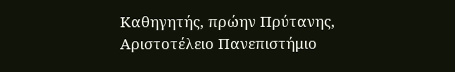Καθηγητής, πρώην Πρύτανης, Αριστοτέλειο Πανεπιστήμιο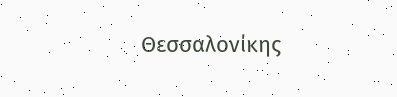Θεσσαλονίκης